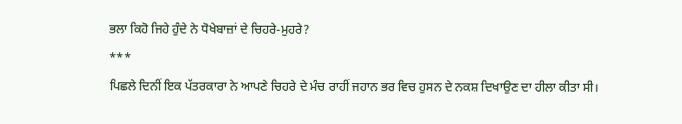ਭਲਾ ਕਿਹੋ ਜਿਹੇ ਹੁੰਦੇ ਨੇ ਧੋਖੇਬਾਜ਼ਾਂ ਦੇ ਚਿਹਰੇ-ਮੁਹਰੇ?
***
ਪਿਛਲੇ ਦਿਨੀਂ ਇਕ ਪੱਤਰਕਾਰਾ ਨੇ ਆਪਣੇ ਚਿਹਰੇ ਦੇ ਮੰਚ ਰਾਹੀਂ ਜਹਾਨ ਭਰ ਵਿਚ ਹੁਸਨ ਦੇ ਨਕਸ਼ ਦਿਖਾਉਣ ਦਾ ਹੀਲਾ ਕੀਤਾ ਸੀ।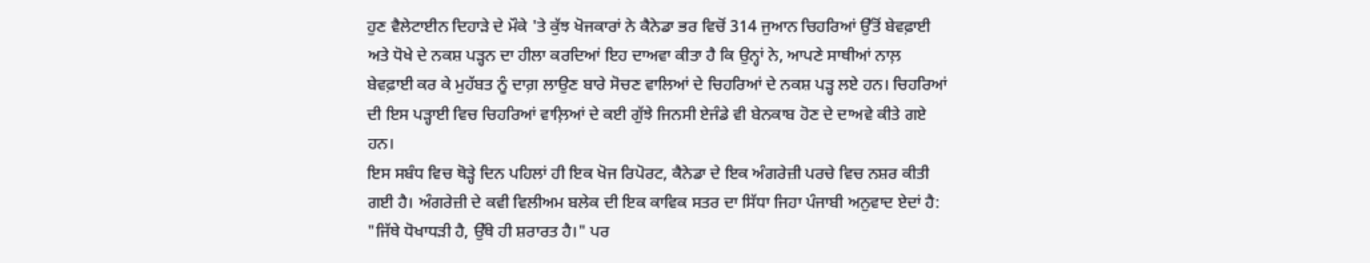ਹੁਣ ਵੈਲੇਟਾਈਨ ਦਿਹਾੜੇ ਦੇ ਮੌਕੇ 'ਤੇ ਕੁੱਝ ਖੋਜਕਾਰਾਂ ਨੇ ਕੈਨੇਡਾ ਭਰ ਵਿਚੋਂ 314 ਜੁਆਨ ਚਿਹਰਿਆਂ ਉੱਤੋਂ ਬੇਵਫ਼ਾਈ ਅਤੇ ਧੋਖੇ ਦੇ ਨਕਸ਼ ਪੜ੍ਹਨ ਦਾ ਹੀਲਾ ਕਰਦਿਆਂ ਇਹ ਦਾਅਵਾ ਕੀਤਾ ਹੈ ਕਿ ਉਨ੍ਹਾਂ ਨੇ, ਆਪਣੇ ਸਾਥੀਆਂ ਨਾਲ਼ ਬੇਵਫ਼ਾਈ ਕਰ ਕੇ ਮੁਹੱਬਤ ਨੂੰ ਦਾਗ਼ ਲਾਉਣ ਬਾਰੇ ਸੋਚਣ ਵਾਲਿਆਂ ਦੇ ਚਿਹਰਿਆਂ ਦੇ ਨਕਸ਼ ਪੜ੍ਹ ਲਏ ਹਨ। ਚਿਹਰਿਆਂ ਦੀ ਇਸ ਪੜ੍ਹਾਈ ਵਿਚ ਚਿਹਰਿਆਂ ਵਾਲ਼ਿਆਂ ਦੇ ਕਈ ਗੁੱਝੇ ਜਿਨਸੀ ਏਜੰਡੇ ਵੀ ਬੇਨਕਾਬ ਹੋਣ ਦੇ ਦਾਅਵੇ ਕੀਤੇ ਗਏ ਹਨ।
ਇਸ ਸਬੰਧ ਵਿਚ ਥੋੜ੍ਹੇ ਦਿਨ ਪਹਿਲਾਂ ਹੀ ਇਕ ਖੋਜ ਰਿਪੋਰਟ, ਕੈਨੇਡਾ ਦੇ ਇਕ ਅੰਗਰੇਜ਼ੀ ਪਰਚੇ ਵਿਚ ਨਸ਼ਰ ਕੀਤੀ ਗਈ ਹੈ। ਅੰਗਰੇਜ਼ੀ ਦੇ ਕਵੀ ਵਿਲੀਅਮ ਬਲੇਕ ਦੀ ਇਕ ਕਾਵਿਕ ਸਤਰ ਦਾ ਸਿੱਧਾ ਜਿਹਾ ਪੰਜਾਬੀ ਅਨੁਵਾਦ ਏਦਾਂ ਹੈ: "ਜਿੱਥੇ ਧੋਖਾਧੜੀ ਹੈ, ਉੱਥੇ ਹੀ ਸ਼ਰਾਰਤ ਹੈ।" ਪਰ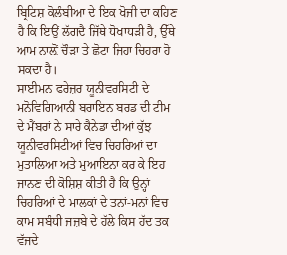ਬ੍ਰਿਟਿਸ਼ ਕੋਲੰਬੀਆ ਦੇ ਇਕ ਖੋਜੀ ਦਾ ਕਹਿਣ ਹੈ ਕਿ ਇਉਂ ਲੱਗਦੈ ਜਿੱਥੇ ਧੋਖਾਧੜੀ ਹੈ, ਉੱਥੇ ਆਮ ਨਾਲ਼ੋਂ ਚੌੜਾ ਤੇ ਛੋਟਾ ਜਿਹਾ ਚਿਹਰਾ ਹੋ ਸਕਦਾ ਹੈ।
ਸਾਈਮਨ ਫਰੇਜ਼ਰ ਯੂਨੀਵਰਸਿਟੀ ਦੇ ਮਨੋਵਿਗਿਆਨੀ ਬਰਾਇਨ ਬਰਡ ਦੀ ਟੀਮ ਦੇ ਮੈਂਬਰਾਂ ਨੇ ਸਾਰੇ ਕੈਨੇਡਾ ਦੀਆਂ ਕੁੱਝ ਯੂਨੀਵਰਸਿਟੀਆਂ ਵਿਚ ਚਿਹਰਿਆਂ ਦਾ ਮੁਤਾਲਿਆ ਅਤੇ ਮੁਆਇਨਾ ਕਰ ਕੇ ਇਹ ਜਾਨਣ ਦੀ ਕੋਸ਼ਿਸ਼ ਕੀਤੀ ਹੈ ਕਿ ਉਨ੍ਹਾਂ ਚਿਹਰਿਆਂ ਦੇ ਮਾਲਕਾਂ ਦੇ ਤਨਾਂ-ਮਨਾਂ ਵਿਚ ਕਾਮ ਸਬੰਧੀ ਜਜ਼ਬੇ ਦੇ ਹੱਲੇ ਕਿਸ ਹੱਦ ਤਕ ਵੱਜਦੇ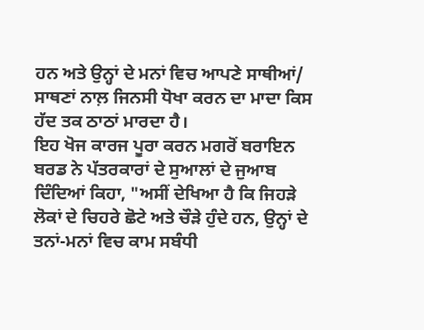ਹਨ ਅਤੇ ਉਨ੍ਹਾਂ ਦੇ ਮਨਾਂ ਵਿਚ ਆਪਣੇ ਸਾਥੀਆਂ/ ਸਾਥਣਾਂ ਨਾਲ਼ ਜਿਨਸੀ ਧੋਖਾ ਕਰਨ ਦਾ ਮਾਦਾ ਕਿਸ ਹੱਦ ਤਕ ਠਾਠਾਂ ਮਾਰਦਾ ਹੈ।
ਇਹ ਖੋਜ ਕਾਰਜ ਪੂਰਾ ਕਰਨ ਮਗਰੋਂ ਬਰਾਇਨ ਬਰਡ ਨੇ ਪੱਤਰਕਾਰਾਂ ਦੇ ਸੁਆਲਾਂ ਦੇ ਜੁਆਬ ਦਿੰਦਿਆਂ ਕਿਹਾ, "ਅਸੀਂ ਦੇਖਿਆ ਹੈ ਕਿ ਜਿਹੜੇ ਲੋਕਾਂ ਦੇ ਚਿਹਰੇ ਛੋਟੇ ਅਤੇ ਚੌੜੇ ਹੁੰਦੇ ਹਨ, ਉਨ੍ਹਾਂ ਦੇ ਤਨਾਂ-ਮਨਾਂ ਵਿਚ ਕਾਮ ਸਬੰਧੀ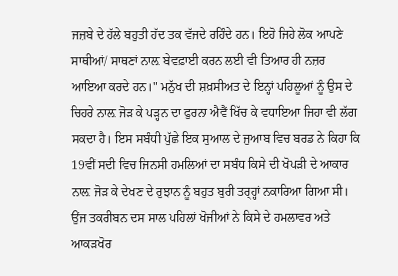ਜਜ਼ਬੇ ਦੇ ਹੱਲੇ ਬਹੁਤੀ ਹੱਦ ਤਕ ਵੱਜਦੇ ਰਹਿੰਦੇ ਹਨ। ਇਹੋ ਜਿਹੇ ਲੋਕ ਆਪਣੇ ਸਾਥੀਆਂ/ ਸਾਥਣਾਂ ਨਾਲ਼ ਬੇਵਫ਼ਾਈ ਕਰਨ ਲਈ ਵੀ ਤਿਆਰ ਹੀ ਨਜ਼ਰ ਆਇਆ ਕਰਦੇ ਹਨ।" ਮਨੁੱਖ ਦੀ ਸ਼ਖ਼ਸੀਅਤ ਦੇ ਇਨ੍ਹਾਂ ਪਹਿਲੂਆਂ ਨੂੰ ਉਸ ਦੇ ਚਿਹਰੇ ਨਾਲ਼ ਜੋੜ ਕੇ ਪੜ੍ਹਨ ਦਾ ਫੁਰਨਾ ਐਵੈਂ ਖਿੱਚ ਕੇ ਵਧਾਇਆ ਜਿਹਾ ਵੀ ਲੱਗ ਸਕਦਾ ਹੈ। ਇਸ ਸਬੰਧੀ ਪੁੱਛੇ ਇਕ ਸੁਆਲ ਦੇ ਜੁਆਬ ਵਿਚ ਬਰਡ ਨੇ ਕਿਹਾ ਕਿ 19ਵੀਂ ਸਦੀ ਵਿਚ ਜਿਨਸੀ ਹਮਲਿਆਂ ਦਾ ਸਬੰਧ ਕਿਸੇ ਦੀ ਖੋਪੜੀ ਦੇ ਆਕਾਰ ਨਾਲ਼ ਜੋੜ ਕੇ ਦੇਖਣ ਦੇ ਰੁਝਾਨ ਨੂੰ ਬਹੁਤ ਬੁਰੀ ਤਰ੍ਹ੍ਹਾਂ ਨਕਾਰਿਆ ਗਿਆ ਸੀ।
ਉਂਜ ਤਕਰੀਬਨ ਦਸ ਸਾਲ ਪਹਿਲਾਂ ਖੋਜੀਆਂ ਨੇ ਕਿਸੇ ਦੇ ਹਮਲਾਵਰ ਅਤੇ ਆਕੜਖੋਰ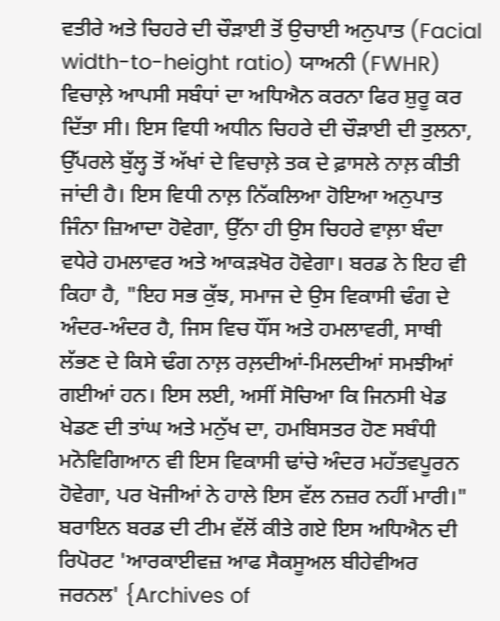ਵਤੀਰੇ ਅਤੇ ਚਿਹਰੇ ਦੀ ਚੌੜਾਈ ਤੋਂ ਉਚਾਈ ਅਨੁਪਾਤ (Facial width-to-height ratio) ਯਾਅਨੀ (FWHR) ਵਿਚਾਲ਼ੇ ਆਪਸੀ ਸਬੰਧਾਂ ਦਾ ਅਧਿਐਨ ਕਰਨਾ ਫਿਰ ਸ਼ੁਰੂ ਕਰ ਦਿੱਤਾ ਸੀ। ਇਸ ਵਿਧੀ ਅਧੀਨ ਚਿਹਰੇ ਦੀ ਚੌੜਾਈ ਦੀ ਤੁਲਨਾ, ਉੱਪਰਲੇ ਬੁੱਲ੍ਹ ਤੋਂ ਅੱਖਾਂ ਦੇ ਵਿਚਾਲ਼ੇ ਤਕ ਦੇ ਫ਼ਾਸਲੇ ਨਾਲ਼ ਕੀਤੀ ਜਾਂਦੀ ਹੈ। ਇਸ ਵਿਧੀ ਨਾਲ਼ ਨਿੱਕਲਿਆ ਹੋਇਆ ਅਨੁਪਾਤ ਜਿੰਨਾ ਜ਼ਿਆਦਾ ਹੋਵੇਗਾ, ਉੱਨਾ ਹੀ ਉਸ ਚਿਹਰੇ ਵਾਲ਼ਾ ਬੰਦਾ ਵਧੇਰੇ ਹਮਲਾਵਰ ਅਤੇ ਆਕੜਖੋਰ ਹੋਵੇਗਾ। ਬਰਡ ਨੇ ਇਹ ਵੀ ਕਿਹਾ ਹੈ, "ਇਹ ਸਭ ਕੁੱਝ, ਸਮਾਜ ਦੇ ਉਸ ਵਿਕਾਸੀ ਢੰਗ ਦੇ ਅੰਦਰ-ਅੰਦਰ ਹੈ, ਜਿਸ ਵਿਚ ਧੌਂਸ ਅਤੇ ਹਮਲਾਵਰੀ, ਸਾਥੀ ਲੱਭਣ ਦੇ ਕਿਸੇ ਢੰਗ ਨਾਲ਼ ਰਲ਼ਦੀਆਂ-ਮਿਲਦੀਆਂ ਸਮਝੀਆਂ ਗਈਆਂ ਹਨ। ਇਸ ਲਈ, ਅਸੀਂ ਸੋਚਿਆ ਕਿ ਜਿਨਸੀ ਖੇਡ ਖੇਡਣ ਦੀ ਤਾਂਘ ਅਤੇ ਮਨੁੱਖ ਦਾ, ਹਮਬਿਸਤਰ ਹੋਣ ਸਬੰਧੀ ਮਨੋਵਿਗਿਆਨ ਵੀ ਇਸ ਵਿਕਾਸੀ ਢਾਂਚੇ ਅੰਦਰ ਮਹੱਤਵਪੂਰਨ ਹੋਵੇਗਾ, ਪਰ ਖੋਜੀਆਂ ਨੇ ਹਾਲੇ ਇਸ ਵੱਲ ਨਜ਼ਰ ਨਹੀਂ ਮਾਰੀ।"
ਬਰਾਇਨ ਬਰਡ ਦੀ ਟੀਮ ਵੱਲੋਂ ਕੀਤੇ ਗਏ ਇਸ ਅਧਿਐਨ ਦੀ ਰਿਪੋਰਟ 'ਆਰਕਾਈਵਜ਼ ਆਫ ਸੈਕਸੂਅਲ ਬੀਹੇਵੀਅਰ ਜਰਨਲ' {Archives of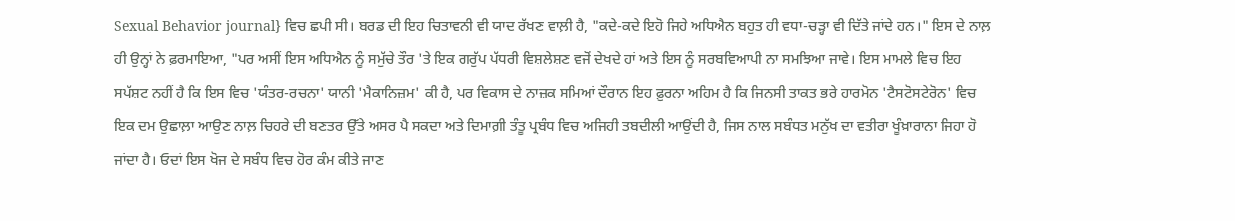Sexual Behavior journal} ਵਿਚ ਛਪੀ ਸੀ। ਬਰਡ ਦੀ ਇਹ ਚਿਤਾਵਨੀ ਵੀ ਯਾਦ ਰੱਖਣ ਵਾਲ਼ੀ ਹੈ, "ਕਦੇ-ਕਦੇ ਇਹੋ ਜਿਹੇ ਅਧਿਐਨ ਬਹੁਤ ਹੀ ਵਧਾ-ਚੜ੍ਹਾ ਵੀ ਦਿੱਤੇ ਜਾਂਦੇ ਹਨ।" ਇਸ ਦੇ ਨਾਲ਼ ਹੀ ਉਨ੍ਹਾਂ ਨੇ ਫ਼ਰਮਾਇਆ, "ਪਰ ਅਸੀਂ ਇਸ ਅਧਿਐਨ ਨੂੰ ਸਮੁੱਚੇ ਤੌਰ 'ਤੇ ਇਕ ਗਰੁੱਪ ਪੱਧਰੀ ਵਿਸ਼ਲੇਸ਼ਣ ਵਜੋਂ ਦੇਖਦੇ ਹਾਂ ਅਤੇ ਇਸ ਨੂੰ ਸਰਬਵਿਆਪੀ ਨਾ ਸਮਝਿਆ ਜਾਵੇ। ਇਸ ਮਾਮਲੇ ਵਿਚ ਇਹ ਸਪੱਸ਼ਟ ਨਹੀਂ ਹੈ ਕਿ ਇਸ ਵਿਚ 'ਯੰਤਰ-ਰਚਨਾ' ਯਾਨੀ 'ਮੈਕਾਨਿਜ਼ਮ' ਕੀ ਹੈ, ਪਰ ਵਿਕਾਸ ਦੇ ਨਾਜ਼ਕ ਸਮਿਆਂ ਦੌਰਾਨ ਇਹ ਫ਼ੁਰਨਾ ਅਹਿਮ ਹੈ ਕਿ ਜਿਨਸੀ ਤਾਕਤ ਭਰੇ ਹਾਰਮੋਨ 'ਟੈਸਟੋਸਟੇਰੋਨ' ਵਿਚ ਇਕ ਦਮ ਉਛਾਲ਼ਾ ਆਉਣ ਨਾਲ਼ ਚਿਹਰੇ ਦੀ ਬਣਤਰ ਉੱਤੇ ਅਸਰ ਪੈ ਸਕਦਾ ਅਤੇ ਦਿਮਾਗ਼ੀ ਤੰਤੂ ਪ੍ਰਬੰਧ ਵਿਚ ਅਜਿਹੀ ਤਬਦੀਲੀ ਆਉਂਦੀ ਹੈ, ਜਿਸ ਨਾਲ ਸਬੰਧਤ ਮਨੁੱਖ ਦਾ ਵਤੀਰਾ ਖੂੰਖ਼ਾਰਾਨਾ ਜਿਹਾ ਹੋ ਜਾਂਦਾ ਹੈ। ਓਦਾਂ ਇਸ ਖੋਜ ਦੇ ਸਬੰਧ ਵਿਚ ਹੋਰ ਕੰਮ ਕੀਤੇ ਜਾਣ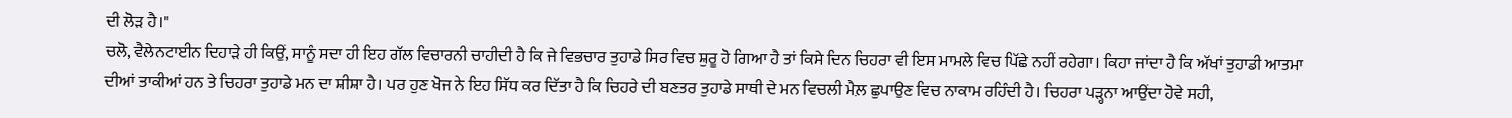ਦੀ ਲੋੜ ਹੈ।"
ਚਲੋ, ਵੈਲੇਨਟਾਈਨ ਦਿਹਾੜੇ ਹੀ ਕਿਉਂ, ਸਾਨੂੰ ਸਦਾ ਹੀ ਇਹ ਗੱਲ ਵਿਚਾਰਨੀ ਚਾਹੀਦੀ ਹੈ ਕਿ ਜੇ ਵਿਭਚਾਰ ਤੁਹਾਡੇ ਸਿਰ ਵਿਚ ਸ਼ੁਰੂ ਹੋ ਗਿਆ ਹੈ ਤਾਂ ਕਿਸੇ ਦਿਨ ਚਿਹਰਾ ਵੀ ਇਸ ਮਾਮਲੇ ਵਿਚ ਪਿੱਛੇ ਨਹੀਂ ਰਹੇਗਾ। ਕਿਹਾ ਜਾਂਦਾ ਹੈ ਕਿ ਅੱਖਾਂ ਤੁਹਾਡੀ ਆਤਮਾ ਦੀਆਂ ਤਾਕੀਆਂ ਹਨ ਤੇ ਚਿਹਰਾ ਤੁਹਾਡੇ ਮਨ ਦਾ ਸ਼ੀਸ਼ਾ ਹੈ। ਪਰ ਹੁਣ ਖੋਜ ਨੇ ਇਹ ਸਿੱਧ ਕਰ ਦਿੱਤਾ ਹੈ ਕਿ ਚਿਹਰੇ ਦੀ ਬਣਤਰ ਤੁਹਾਡੇ ਸਾਥੀ ਦੇ ਮਨ ਵਿਚਲੀ ਮੈਲ਼ ਛੁਪਾਉਣ ਵਿਚ ਨਾਕਾਮ ਰਹਿੰਦੀ ਹੈ। ਚਿਹਰਾ ਪੜ੍ਹਨਾ ਆਉਂਦਾ ਹੋਵੇ ਸਹੀ,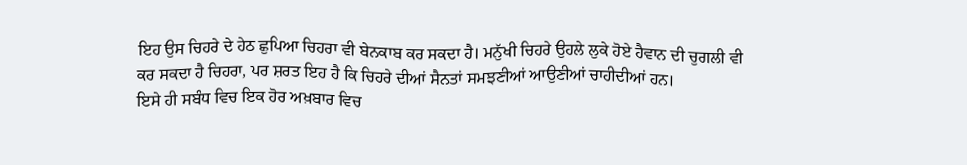ਇਹ ਉਸ ਚਿਹਰੇ ਦੇ ਹੇਠ ਛੁਪਿਆ ਚਿਹਰਾ ਵੀ ਬੇਨਕਾਬ ਕਰ ਸਕਦਾ ਹੈ। ਮਨੁੱਖੀ ਚਿਹਰੇ ਉਹਲੇ ਲੁਕੇ ਹੋਏ ਹੈਵਾਨ ਦੀ ਚੁਗਲੀ ਵੀ ਕਰ ਸਕਦਾ ਹੈ ਚਿਹਰਾ, ਪਰ ਸ਼ਰਤ ਇਹ ਹੈ ਕਿ ਚਿਹਰੇ ਦੀਆਂ ਸੈਨਤਾਂ ਸਮਝਣੀਆਂ ਆਉਣੀਆਂ ਚਾਹੀਦੀਆਂ ਹਨ।
ਇਸੇ ਹੀ ਸਬੰਧ ਵਿਚ ਇਕ ਹੋਰ ਅਖ਼ਬਾਰ ਵਿਚ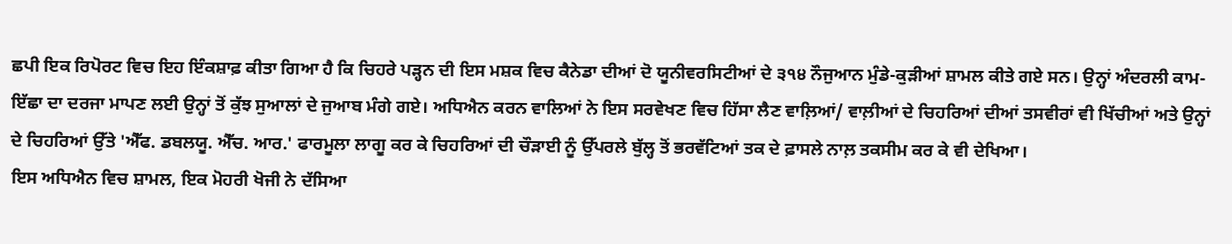ਛਪੀ ਇਕ ਰਿਪੋਰਟ ਵਿਚ ਇਹ ਇੰਕਸ਼ਾਫ਼ ਕੀਤਾ ਗਿਆ ਹੈ ਕਿ ਚਿਹਰੇ ਪੜ੍ਹਨ ਦੀ ਇਸ ਮਸ਼ਕ ਵਿਚ ਕੈਨੇਡਾ ਦੀਆਂ ਦੋ ਯੂਨੀਵਰਸਿਟੀਆਂ ਦੇ ੩੧੪ ਨੌਜੁਆਨ ਮੁੰਡੇ-ਕੁੜੀਆਂ ਸ਼ਾਮਲ ਕੀਤੇ ਗਏ ਸਨ। ਉਨ੍ਹਾਂ ਅੰਦਰਲੀ ਕਾਮ-ਇੱਛਾ ਦਾ ਦਰਜਾ ਮਾਪਣ ਲਈ ਉਨ੍ਹਾਂ ਤੋਂ ਕੁੱਝ ਸੁਆਲਾਂ ਦੇ ਜੁਆਬ ਮੰਗੇ ਗਏ। ਅਧਿਐਨ ਕਰਨ ਵਾਲਿਆਂ ਨੇ ਇਸ ਸਰਵੇਖਣ ਵਿਚ ਹਿੱਸਾ ਲੈਣ ਵਾਲ਼ਿਆਂ/ ਵਾਲ਼ੀਆਂ ਦੇ ਚਿਹਰਿਆਂ ਦੀਆਂ ਤਸਵੀਰਾਂ ਵੀ ਖਿੱਚੀਆਂ ਅਤੇ ਉਨ੍ਹਾਂ ਦੇ ਚਿਹਰਿਆਂ ਉੱਤੇ 'ਐੱਫ. ਡਬਲਯੂ. ਐੱਚ. ਆਰ.' ਫਾਰਮੂਲਾ ਲਾਗੂ ਕਰ ਕੇ ਚਿਹਰਿਆਂ ਦੀ ਚੌੜਾਈ ਨੂੰ ਉੱਪਰਲੇ ਬੁੱਲ੍ਹ ਤੋਂ ਭਰਵੱਟਿਆਂ ਤਕ ਦੇ ਫ਼ਾਸਲੇ ਨਾਲ਼ ਤਕਸੀਮ ਕਰ ਕੇ ਵੀ ਦੇਖਿਆ।
ਇਸ ਅਧਿਐਨ ਵਿਚ ਸ਼ਾਮਲ, ਇਕ ਮੋਹਰੀ ਖੋਜੀ ਨੇ ਦੱਸਿਆ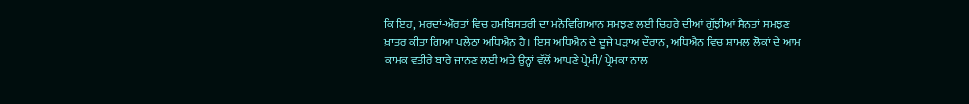ਕਿ ਇਹ, ਮਰਦਾਂ-ਔਰਤਾਂ ਵਿਚ ਹਮਬਿਸਤਰੀ ਦਾ ਮਨੋਵਿਗਿਆਨ ਸਮਝਣ ਲਈ ਚਿਹਰੇ ਦੀਆਂ ਗੁੱਝੀਆਂ ਸੈਨਤਾਂ ਸਮਝਣ ਖ਼ਾਤਰ ਕੀਤਾ ਗਿਆ ਪਲੇਠਾ ਅਧਿਐਨ ਹੈ। ਇਸ ਅਧਿਐਨ ਦੇ ਦੂਜੇ ਪੜਾਅ ਦੌਰਾਨ, ਅਧਿਐਨ ਵਿਚ ਸ਼ਾਮਲ ਲੋਕਾਂ ਦੇ ਆਮ ਕਾਮਕ ਵਤੀਰੇ ਬਾਰੇ ਜਾਨਣ ਲਈ ਅਤੇ ਉਨ੍ਹਾਂ ਵੱਲੋਂ ਆਪਣੇ ਪ੍ਰੇਮੀ/ ਪ੍ਰੇਮਕਾ ਨਾਲ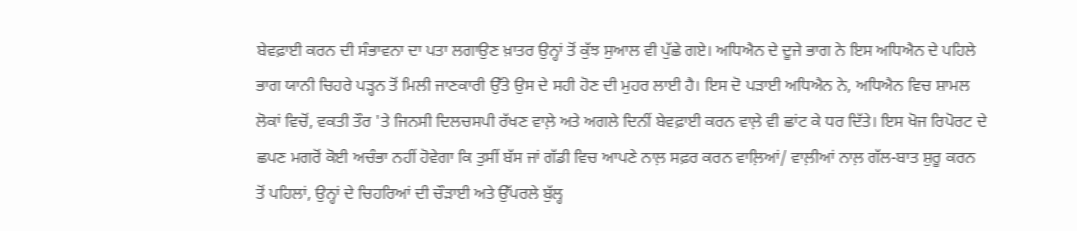ਬੇਵਫ਼ਾਈ ਕਰਨ ਦੀ ਸੰਭਾਵਨਾ ਦਾ ਪਤਾ ਲਗਾਉਣ ਖ਼ਾਤਰ ਉਨ੍ਹਾਂ ਤੋਂ ਕੁੱਝ ਸੁਆਲ ਵੀ ਪੁੱਛੇ ਗਏ। ਅਧਿਐਨ ਦੇ ਦੂਜੇ ਭਾਗ ਨੇ ਇਸ ਅਧਿਐਨ ਦੇ ਪਹਿਲੇ ਭਾਗ ਯਾਨੀ ਚਿਹਰੇ ਪੜ੍ਹਨ ਤੋਂ ਮਿਲੀ ਜਾਣਕਾਰੀ ਉੱਤੇ ਉਸ ਦੇ ਸਹੀ ਹੋਣ ਦੀ ਮੁਹਰ ਲਾਈ ਹੈ। ਇਸ ਦੋ ਪੜਾਈ ਅਧਿਐਨ ਨੇ, ਅਧਿਐਨ ਵਿਚ ਸ਼ਾਮਲ ਲੋਕਾਂ ਵਿਚੋਂ, ਵਕਤੀ ਤੌਰ 'ਤੇ ਜਿਨਸੀ ਦਿਲਚਸਪੀ ਰੱਖਣ ਵਾਲ਼ੇ ਅਤੇ ਅਗਲੇ ਦਿਨੀਂ ਬੇਵਫ਼ਾਈ ਕਰਨ ਵਾਲ਼ੇ ਵੀ ਛਾਂਟ ਕੇ ਧਰ ਦਿੱਤੇ। ਇਸ ਖੋਜ ਰਿਪੋਰਟ ਦੇ ਛਪਣ ਮਗਰੋਂ ਕੋਈ ਅਚੰਭਾ ਨਹੀਂ ਹੋਵੇਗਾ ਕਿ ਤੁਸੀਂ ਬੱਸ ਜਾਂ ਗੱਡੀ ਵਿਚ ਆਪਣੇ ਨਾਲ਼ ਸਫ਼ਰ ਕਰਨ ਵਾਲ਼ਿਆਂ/ ਵਾਲ਼ੀਆਂ ਨਾਲ਼ ਗੱਲ-ਬਾਤ ਸ਼ੁਰੂ ਕਰਨ ਤੋਂ ਪਹਿਲਾਂ, ਉਨ੍ਹਾਂ ਦੇ ਚਿਹਰਿਆਂ ਦੀ ਚੌੜਾਈ ਅਤੇ ਉੱਪਰਲੇ ਬੁੱਲ੍ਹ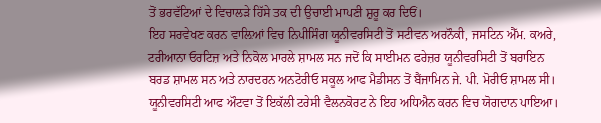ਤੋਂ ਭਰਵੱਟਿਆਂ ਦੇ ਵਿਚਾਲੜੇ ਹਿੱਸੇ ਤਕ ਦੀ ਉਚਾਈ ਮਾਪਣੀ ਸ਼ੁਰੂ ਕਰ ਦਿਓਂ।
ਇਹ ਸਰਵੇਖਣ ਕਰਨ ਵਾਲ਼ਿਆਂ ਵਿਚ ਨਿਪੀਸਿੰਗ ਯੂਨੀਵਰਸਿਟੀ ਤੋਂ ਸਟੀਵਨ ਅਰਨੌਕੀ, ਜਸਟਿਨ ਐੱਮ. ਕਅਰੇ, ਟਰੀਆਨਾ ਓਰਟਿਜ਼ ਅਤੇ ਨਿਕੋਲ ਮਾਰਲੇ ਸ਼ਾਮਲ ਸਨ ਜਦੋਂ ਕਿ ਸਾਈਮਨ ਫਰੇਜ਼ਰ ਯੂਨੀਵਰਸਿਟੀ ਤੋਂ ਬਰਾਇਨ ਬਰਡ ਸ਼ਾਮਲ ਸਨ ਅਤੇ ਨਾਰਦਰਨ ਅਨਟੋਰੀਓ ਸਕੂਲ ਆਫ ਮੈਡੀਸਨ ਤੋਂ ਬੈਂਜਾਮਿਨ ਜੇ. ਪੀ. ਮੋਰੀਓ ਸ਼ਾਮਲ ਸੀ। ਯੂਨੀਵਰਸਿਟੀ ਆਫ ਔਟਵਾ ਤੋਂ ਇਕੱਲੀ ਟਰੇਸੀ ਵੈਲਨਕੋਰਟ ਨੇ ਇਹ ਅਧਿਐਨ ਕਰਨ ਵਿਚ ਯੋਗਦਾਨ ਪਾਇਆ।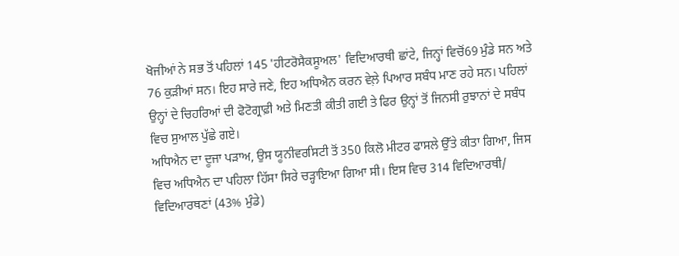ਖੋਜੀਆਂ ਨੇ ਸਭ ਤੋਂ ਪਹਿਲਾਂ 145 'ਹੀਟਰੋਸੈਕਸੂਅਲ' ਵਿਦਿਆਰਥੀ ਛਾਂਟੇ, ਜਿਨ੍ਹਾਂ ਵਿਚੋਂ69 ਮੁੰਡੇ ਸਨ ਅਤੇ 76 ਕੁੜੀਆਂ ਸਨ। ਇਹ ਸਾਰੇ ਜਣੇ, ਇਹ ਅਧਿਐਨ ਕਰਨ ਵੇਲ਼ੇ ਪਿਆਰ ਸਬੰਧ ਮਾਣ ਰਹੇ ਸਨ। ਪਹਿਲਾਂ ਉਨ੍ਹਾਂ ਦੇ ਚਿਹਰਿਆਂ ਦੀ ਫੋਟੋਗ੍ਰਾਫ਼ੀ ਅਤੇ ਮਿਣਤੀ ਕੀਤੀ ਗਈ ਤੇ ਫਿਰ ਉਨ੍ਹਾਂ ਤੋਂ ਜਿਨਸੀ ਰੁਝਾਨਾਂ ਦੇ ਸਬੰਧ ਵਿਚ ਸੁਆਲ ਪੁੱਛੇ ਗਏ।
ਅਧਿਐਨ ਦਾ ਦੂਜਾ ਪੜਾਅ, ਉਸ ਯੂਨੀਵਰਸਿਟੀ ਤੋਂ 350 ਕਿਲੋ ਮੀਟਰ ਫਾਸਲੇ ਉੱਤੇ ਕੀਤਾ ਗਿਆ, ਜਿਸ ਵਿਚ ਅਧਿਐਨ ਦਾ ਪਹਿਲਾ ਹਿੱਸਾ ਸਿਰੇ ਚੜ੍ਹਾਇਆ ਗਿਆ ਸੀ। ਇਸ ਵਿਚ 314 ਵਿਦਿਆਰਥੀ/ ਵਿਦਿਆਰਥਣਾਂ (43% ਮੁੰਡੇ)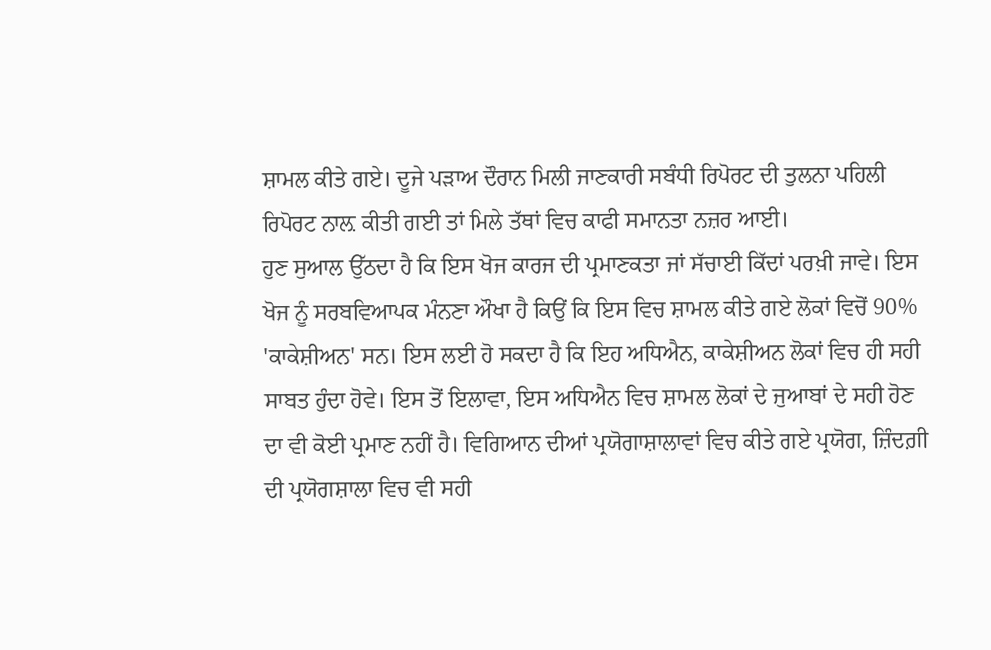ਸ਼ਾਮਲ ਕੀਤੇ ਗਏ। ਦੂਜੇ ਪੜਾਅ ਦੌਰਾਨ ਮਿਲੀ ਜਾਣਕਾਰੀ ਸਬੰਧੀ ਰਿਪੋਰਟ ਦੀ ਤੁਲਨਾ ਪਹਿਲੀ ਰਿਪੋਰਟ ਨਾਲ਼ ਕੀਤੀ ਗਈ ਤਾਂ ਮਿਲੇ ਤੱਥਾਂ ਵਿਚ ਕਾਫੀ ਸਮਾਨਤਾ ਨਜ਼ਰ ਆਈ।
ਹੁਣ ਸੁਆਲ ਉੱਠਦਾ ਹੈ ਕਿ ਇਸ ਖੋਜ ਕਾਰਜ ਦੀ ਪ੍ਰਮਾਣਕਤਾ ਜਾਂ ਸੱਚਾਈ ਕਿੱਦਾਂ ਪਰਖ਼ੀ ਜਾਵੇ। ਇਸ ਖੋਜ ਨੂੰ ਸਰਬਵਿਆਪਕ ਮੰਨਣਾ ਔਖਾ ਹੈ ਕਿਉਂ ਕਿ ਇਸ ਵਿਚ ਸ਼ਾਮਲ ਕੀਤੇ ਗਏ ਲੋਕਾਂ ਵਿਚੋਂ 90% 'ਕਾਕੇਸ਼ੀਅਨ' ਸਨ। ਇਸ ਲਈ ਹੋ ਸਕਦਾ ਹੈ ਕਿ ਇਹ ਅਧਿਐਨ, ਕਾਕੇਸ਼ੀਅਨ ਲੋਕਾਂ ਵਿਚ ਹੀ ਸਹੀ ਸਾਬਤ ਹੁੰਦਾ ਹੋਵੇ। ਇਸ ਤੋਂ ਇਲਾਵਾ, ਇਸ ਅਧਿਐਨ ਵਿਚ ਸ਼ਾਮਲ ਲੋਕਾਂ ਦੇ ਜੁਆਬਾਂ ਦੇ ਸਹੀ ਹੋਣ ਦਾ ਵੀ ਕੋਈ ਪ੍ਰਮਾਣ ਨਹੀਂ ਹੈ। ਵਿਗਿਆਨ ਦੀਆਂ ਪ੍ਰਯੋਗਾਸ਼ਾਲਾਵਾਂ ਵਿਚ ਕੀਤੇ ਗਏ ਪ੍ਰਯੋਗ, ਜ਼ਿੰਦਗ਼ੀ ਦੀ ਪ੍ਰਯੋਗਸ਼ਾਲਾ ਵਿਚ ਵੀ ਸਹੀ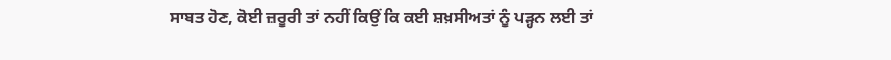ਸਾਬਤ ਹੋਣ, ਕੋਈ ਜ਼ਰੂਰੀ ਤਾਂ ਨਹੀਂ ਕਿਉਂ ਕਿ ਕਈ ਸ਼ਖ਼ਸੀਅਤਾਂ ਨੂੰ ਪੜ੍ਹਨ ਲਈ ਤਾਂ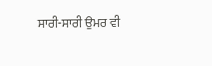ਸਾਰੀ-ਸਾਰੀ ਉਮਰ ਵੀ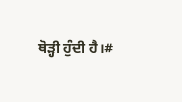ਥੋੜ੍ਹੀ ਹੁੰਦੀ ਹੈ।#